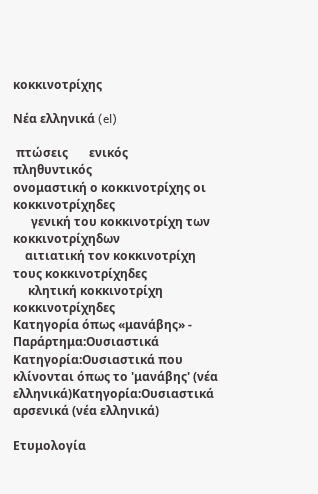κοκκινοτρίχης

Νέα ελληνικά (el)

 πτώσεις       ενικός         πληθυντικός
ονομαστική ο κοκκινοτρίχης οι κοκκινοτρίχηδες
      γενική του κοκκινοτρίχη των κοκκινοτρίχηδων
    αιτιατική τον κοκκινοτρίχη τους κοκκινοτρίχηδες
     κλητική κοκκινοτρίχη κοκκινοτρίχηδες
Κατηγορία όπως «μανάβης» - Παράρτημα:Ουσιαστικά
Κατηγορία:Ουσιαστικά που κλίνονται όπως το 'μανάβης' (νέα ελληνικά)Κατηγορία:Ουσιαστικά αρσενικά (νέα ελληνικά)

Ετυμολογία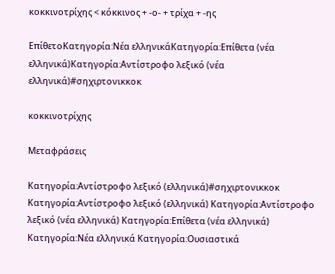κοκκινοτρίχης < κόκκινος + -ο- + τρίχα + -ης

ΕπίθετοΚατηγορία:Νέα ελληνικάΚατηγορία:Επίθετα (νέα ελληνικά)Κατηγορία:Αντίστροφο λεξικό (νέα ελληνικά)#σηχιρτονικκοκ

κοκκινοτρίχης

Μεταφράσεις

Κατηγορία:Αντίστροφο λεξικό (ελληνικά)#σηχιρτονικκοκ
Κατηγορία:Αντίστροφο λεξικό (ελληνικά) Κατηγορία:Αντίστροφο λεξικό (νέα ελληνικά) Κατηγορία:Επίθετα (νέα ελληνικά) Κατηγορία:Νέα ελληνικά Κατηγορία:Ουσιαστικά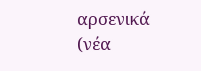αρσενικά (νέα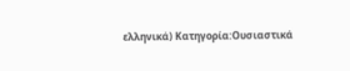ελληνικά) Κατηγορία:Ουσιαστικά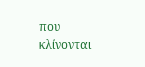που κλίνονται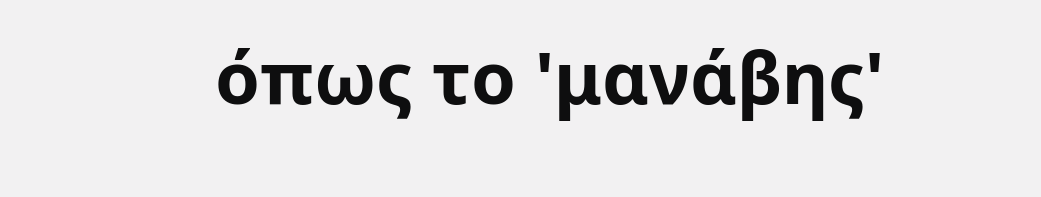όπως το 'μανάβης'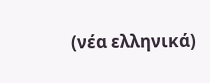(νέα ελληνικά)